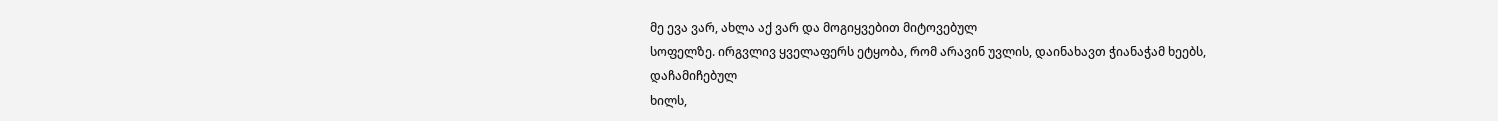მე ევა ვარ, ახლა აქ ვარ და მოგიყვებით მიტოვებულ
სოფელზე. ირგვლივ ყველაფერს ეტყობა, რომ არავინ უვლის, დაინახავთ ჭიანაჭამ ხეებს, დაჩამიჩებულ
ხილს,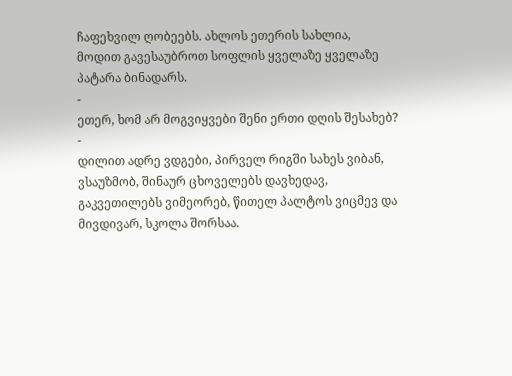ჩაფეხვილ ღობეებს. ახლოს ეთერის სახლია,
მოდით გავესაუბროთ სოფლის ყველაზე ყველაზე პატარა ბინადარს.
-
ეთერ, ხომ არ მოგვიყვები შენი ერთი დღის შესახებ?
-
დილით ადრე ვდგები, პირველ რიგში სახეს ვიბან,
ვსაუზმობ, შინაურ ცხოველებს დავხედავ, გაკვეთილებს ვიმეორებ, წითელ პალტოს ვიცმევ და
მივდივარ, სკოლა შორსაა.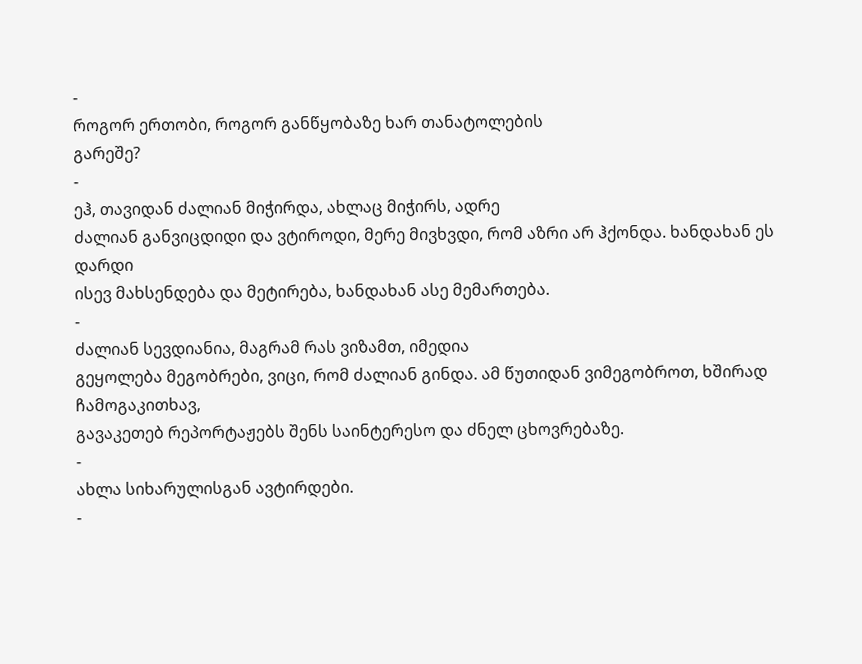-
როგორ ერთობი, როგორ განწყობაზე ხარ თანატოლების
გარეშე?
-
ეჰ, თავიდან ძალიან მიჭირდა, ახლაც მიჭირს, ადრე
ძალიან განვიცდიდი და ვტიროდი, მერე მივხვდი, რომ აზრი არ ჰქონდა. ხანდახან ეს დარდი
ისევ მახსენდება და მეტირება, ხანდახან ასე მემართება.
-
ძალიან სევდიანია, მაგრამ რას ვიზამთ, იმედია
გეყოლება მეგობრები, ვიცი, რომ ძალიან გინდა. ამ წუთიდან ვიმეგობროთ, ხშირად ჩამოგაკითხავ,
გავაკეთებ რეპორტაჟებს შენს საინტერესო და ძნელ ცხოვრებაზე.
-
ახლა სიხარულისგან ავტირდები.
-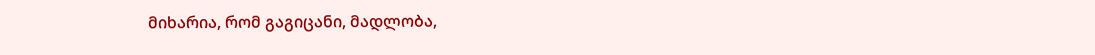მიხარია, რომ გაგიცანი, მადლობა,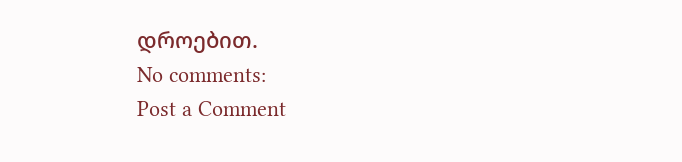დროებით.
No comments:
Post a Comment